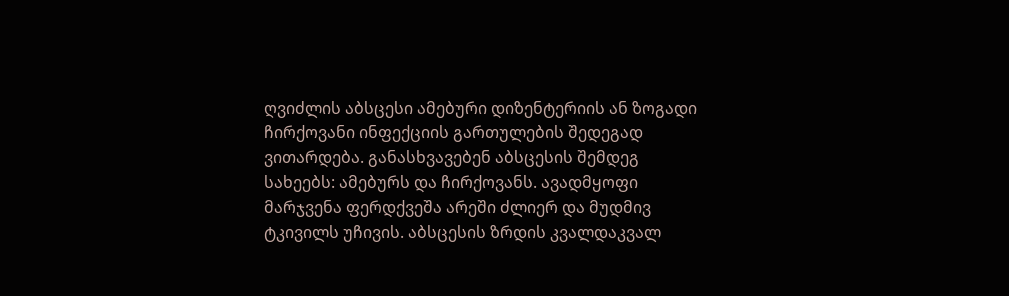ღვიძლის აბსცესი ამებური დიზენტერიის ან ზოგადი ჩირქოვანი ინფექციის გართულების შედეგად ვითარდება. განასხვავებენ აბსცესის შემდეგ სახეებს: ამებურს და ჩირქოვანს. ავადმყოფი მარჯვენა ფერდქვეშა არეში ძლიერ და მუდმივ ტკივილს უჩივის. აბსცესის ზრდის კვალდაკვალ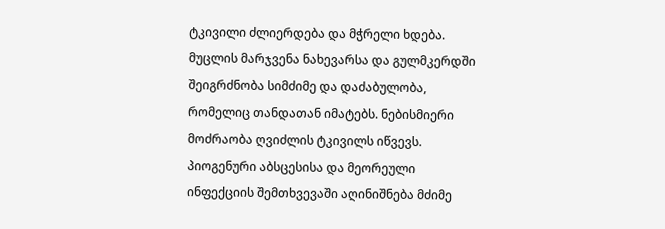ტკივილი ძლიერდება და მჭრელი ხდება. მუცლის მარჯვენა ნახევარსა და გულმკერდში შეიგრძნობა სიმძიმე და დაძაბულობა, რომელიც თანდათან იმატებს. ნებისმიერი მოძრაობა ღვიძლის ტკივილს იწვევს. პიოგენური აბსცესისა და მეორეული ინფექციის შემთხვევაში აღინიშნება მძიმე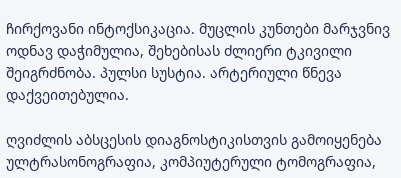ჩირქოვანი ინტოქსიკაცია. მუცლის კუნთები მარჯვნივ ოდნავ დაჭიმულია, შეხებისას ძლიერი ტკივილი შეიგრძნობა. პულსი სუსტია. არტერიული წნევა დაქვეითებულია.

ღვიძლის აბსცესის დიაგნოსტიკისთვის გამოიყენება ულტრასონოგრაფია, კომპიუტერული ტომოგრაფია,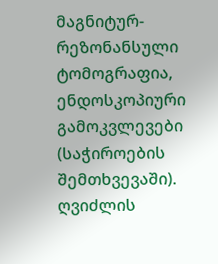მაგნიტურ-რეზონანსული ტომოგრაფია, ენდოსკოპიური გამოკვლევები (საჭიროების შემთხვევაში). ღვიძლის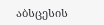აბსცესის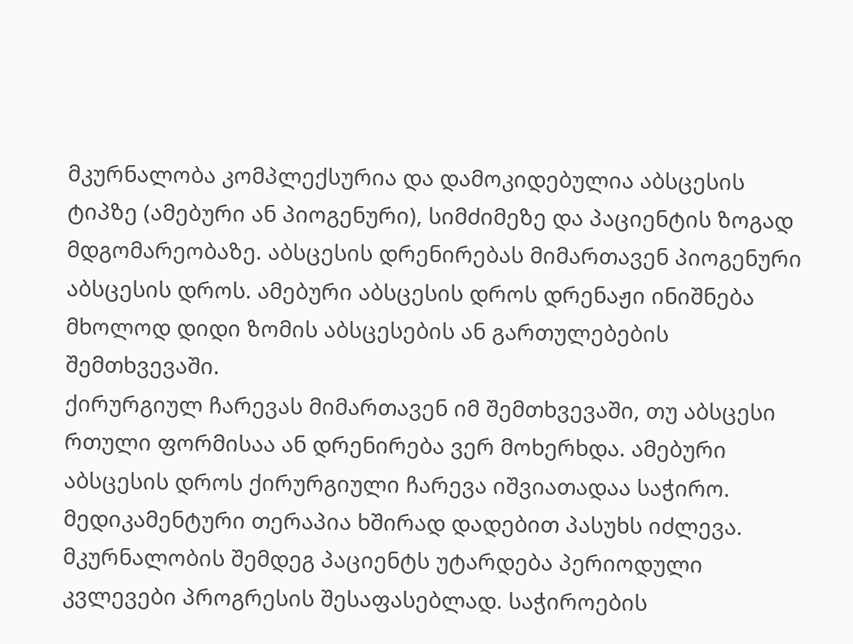მკურნალობა კომპლექსურია და დამოკიდებულია აბსცესის ტიპზე (ამებური ან პიოგენური), სიმძიმეზე და პაციენტის ზოგად მდგომარეობაზე. აბსცესის დრენირებას მიმართავენ პიოგენური აბსცესის დროს. ამებური აბსცესის დროს დრენაჟი ინიშნება მხოლოდ დიდი ზომის აბსცესების ან გართულებების შემთხვევაში.
ქირურგიულ ჩარევას მიმართავენ იმ შემთხვევაში, თუ აბსცესი რთული ფორმისაა ან დრენირება ვერ მოხერხდა. ამებური აბსცესის დროს ქირურგიული ჩარევა იშვიათადაა საჭირო. მედიკამენტური თერაპია ხშირად დადებით პასუხს იძლევა. მკურნალობის შემდეგ პაციენტს უტარდება პერიოდული კვლევები პროგრესის შესაფასებლად. საჭიროების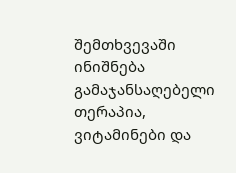შემთხვევაში ინიშნება გამაჯანსაღებელი თერაპია, ვიტამინები და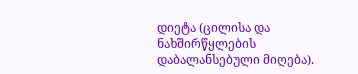დიეტა (ცილისა და ნახშირწყლების დაბალანსებული მიღება).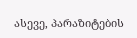ასევე, პარაზიტების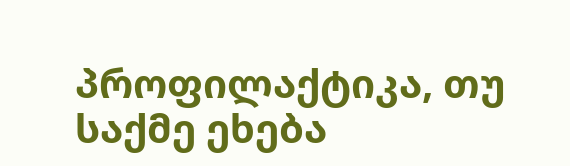პროფილაქტიკა, თუ საქმე ეხება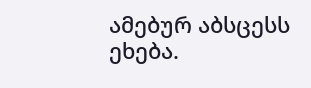ამებურ აბსცესს ეხება.